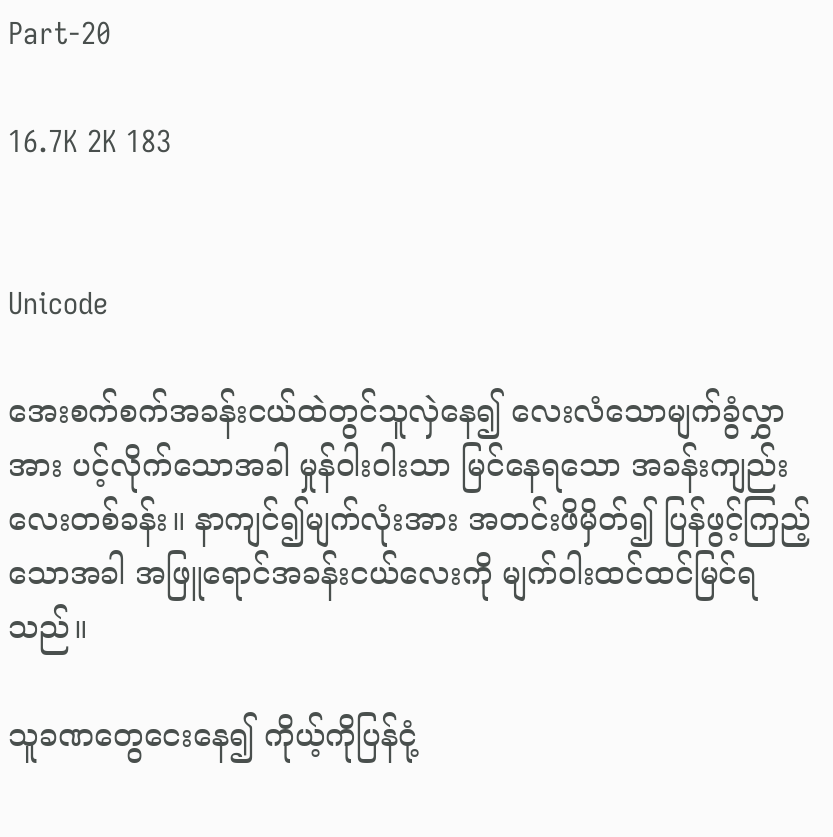Part-20

16.7K 2K 183


Unicode

အေးစက်စက်အခန်းငယ်ထဲတွင်သူလှဲနေ၍ လေးလံသောမျက်ခွံလွှာအား ပင့်လိုက်သောအခါ မှုန်ဝါးဝါးသာ မြင်နေရသော အခန်းကျည်းလေးတစ်ခန်း။ နာကျင်၍မျက်လုံးအား အတင်းဖိမှိတ်၍ ပြန်ဖွင့်ကြည့်သောအခါ အဖြူရောင်အခန်းငယ်လေးကို မျက်ဝါးထင်ထင်မြင်ရသည်။

သူခဏတွေငေးနေ၍ ကိုယ့်ကိုပြန်ငုံ့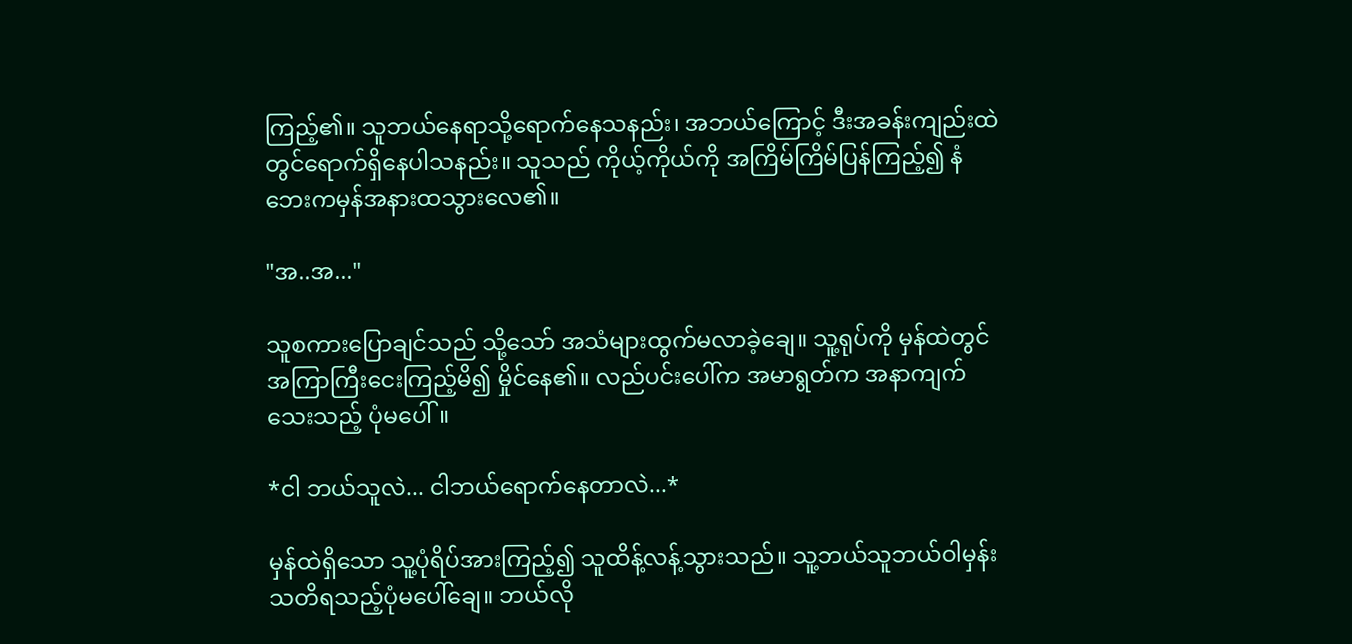ကြည့်၏။ သူဘယ်နေရာသို့ရောက်နေသနည်း၊ အဘယ်ကြောင့် ဒီးအခန်းကျည်းထဲတွင်ရောက်ရှိနေပါသနည်း။ သူသည် ကိုယ့်ကိုယ်ကို အကြိမ်ကြိမ်ပြန်ကြည့်၍ နံဘေးကမှန်အနားထသွားလေ၏။

"အ..အ..."

သူစကားပြောချင်သည် သို့သော် အသံများထွက်မလာခဲ့ချေ။ သူ့ရုပ်ကို မှန်ထဲတွင် အကြာကြီးငေးကြည့်မိ၍ မှိုင်နေ၏။ လည်ပင်းပေါ်က အမာရွတ်က အနာကျက်သေးသည့် ပုံမပေါ်။

*ငါ ဘယ်သူလဲ... ငါဘယ်ရောက်နေတာလဲ...*

မှန်ထဲရှိသော သူ့ပုံရိပ်အားကြည့်၍ သူထိန့်လန့်သွားသည်။ သူ့ဘယ်သူဘယ်ဝါမှန်း သတိရသည့်ပုံမပေါ်ချေ။ ဘယ်လို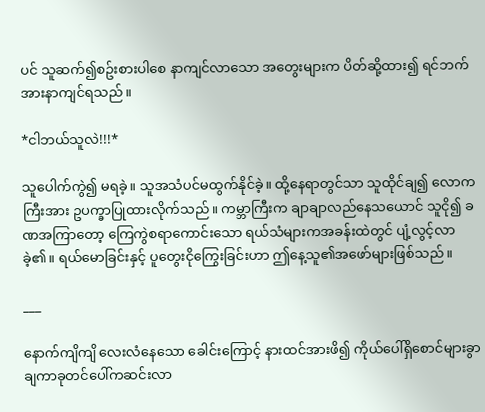ပင် သူဆက်၍စဥ်းစားပါစေ နာကျင်လာသော အတွေးများက ပိတ်ဆို့ထား၍ ရင်ဘက်အားနာကျင်ရသည်။

*ငါဘယ်သူလဲ!!!*

သူပေါက်ကွဲ၍ မရခဲ့။ သူအသံပင်မထွက်နိုင်ခဲ့။ ထို့နေရာတွင်သာ သူထိုင်ချ၍ လောကကြီးအား ဥပက္ခာပြုထားလိုက်သည်။ ကမ္ဘာကြီးက ချာချာလည်နေသယောင် သူငို၍ ခဏအကြာတော့ ကြေကွဲစရာကောင်းသော ရယ်သံများကအခန်းထဲတွင် ပျံ့လွင့်လာခဲ့၏။ ရယ်မောခြင်းနှင့် ပူတွေးငိုကြွေးခြင်းဟာ ဤနေ့သူ၏အဖော်များဖြစ်သည်။

___

နောက်ကျိကျိ လေးလံနေသော ခေါင်းကြောင့် နားထင်အားဖိ၍ ကိုယ်ပေါ်ရှိစောင်များခွာချကာခုတင်ပေါ်ကဆင်းလာ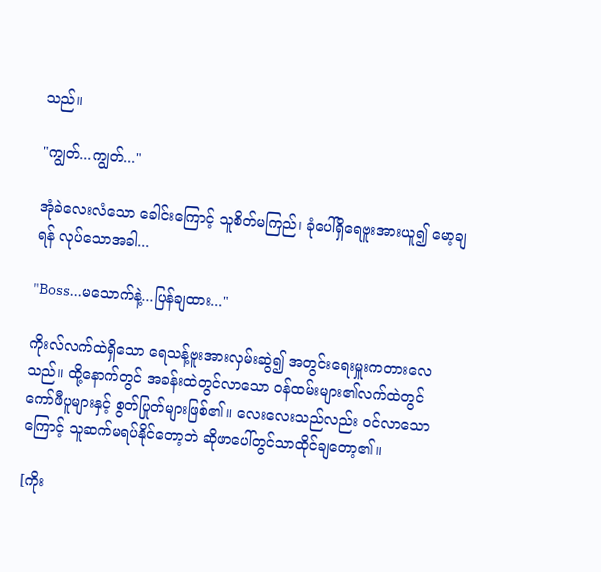သည်။

"ကျွတ်...ကျွတ်..."

အုံခဲလေးလံသော ခေါင်းကြောင့် သူစိတ်မကြည်၊ ခုံပေါ်ရှိရေဗူးအားယူ၍ မော့ချရန် လုပ်သောအခါ...

"Boss...မသောက်နဲ့...ပြန်ချထား..."

ကိုးလ်လက်ထဲရှိသော ရေသန့်ဗူးအားလှမ်းဆွဲ၍ အတွင်းရေးမှူးကတားလေသည်။ ထို့နောက်တွင် အခန်းထဲတွင်လာသော ဝန်ထမ်းများ၏လက်ထဲတွင် ကော်ဖီပူများနှင့် စွတ်ပြုတ်များဖြစ်၏။ လေးလေးသည်လည်း ဝင်လာသောကြောင့် သူဆက်မရပ်နိုင်တော့ဘဲ ဆိုဖာပေါ်တွင်သာထိုင်ချတော့၏။

[ကိုး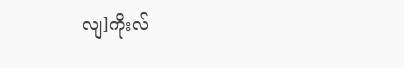လျ]ကိုးလ်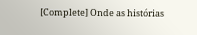[Complete] Onde as histórias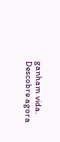ganham vida. Descobre agora